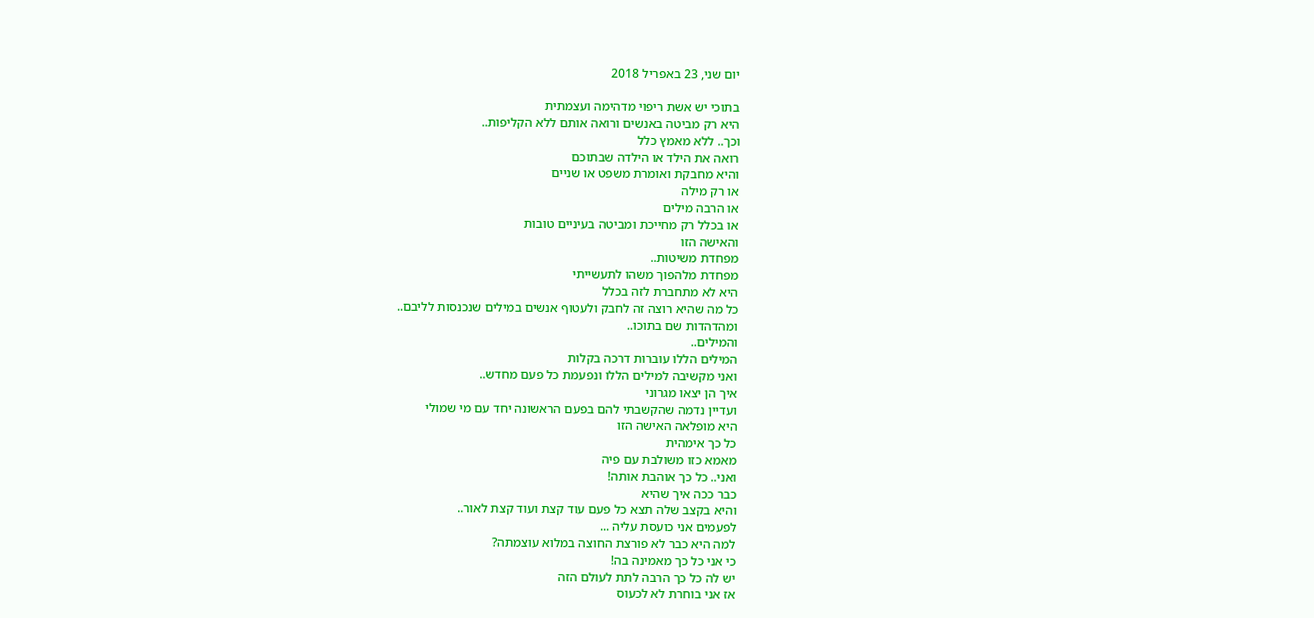יום שני, 23 באפריל 2018

בתוכי יש אשת ריפוי מדהימה ועצמתית
היא רק מביטה באנשים ורואה אותם ללא הקליפות..
וכך.. ללא מאמץ כלל
רואה את הילד או הילדה שבתוכם
והיא מחבקת ואומרת משפט או שניים
או רק מילה
או הרבה מילים
או בכלל רק מחייכת ומביטה בעיניים טובות
והאישה הזו
מפחדת משיטות..
מפחדת מלהפוך משהו לתעשייתי
היא לא מתחברת לזה בכלל
כל מה שהיא רוצה זה לחבק ולעטוף אנשים במילים שנכנסות לליבם..
ומהדהדות שם בתוכו..
והמילים..
המילים הללו עוברות דרכה בקלות
ואני מקשיבה למילים הללו ונפעמת כל פעם מחדש..
איך הן יצאו מגרוני
ועדיין נדמה שהקשבתי להם בפעם הראשונה יחד עם מי שמולי
היא מופלאה האישה הזו
כל כך אימהית
מאמא כזו משולבת עם פיה
ואני.. כל כך אוהבת אותה!
כבר ככה איך שהיא
והיא בקצב שלה תצא כל פעם עוד קצת ועוד קצת לאור..
לפעמים אני כועסת עליה ...
למה היא כבר לא פורצת החוצה במלוא עוצמתה?
כי אני כל כך מאמינה בה!
יש לה כל כך הרבה לתת לעולם הזה
אז אני בוחרת לא לכעוס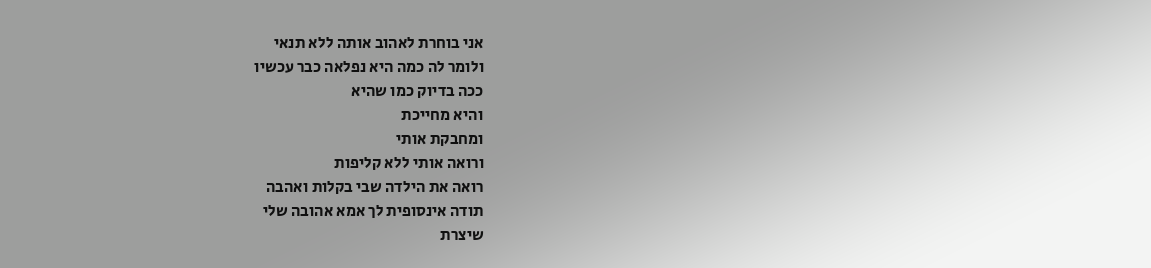אני בוחרת לאהוב אותה ללא תנאי
ולומר לה כמה היא נפלאה כבר עכשיו
ככה בדיוק כמו שהיא
והיא מחייכת
ומחבקת אותי
ורואה אותי ללא קליפות
רואה את הילדה שבי בקלות ואהבה
תודה אינסופית לך אמא אהובה שלי
שיצרת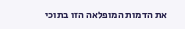את הדמות המופלאה הזו בתוכי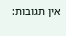אין תגובות: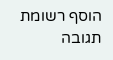הוסף רשומת תגובה